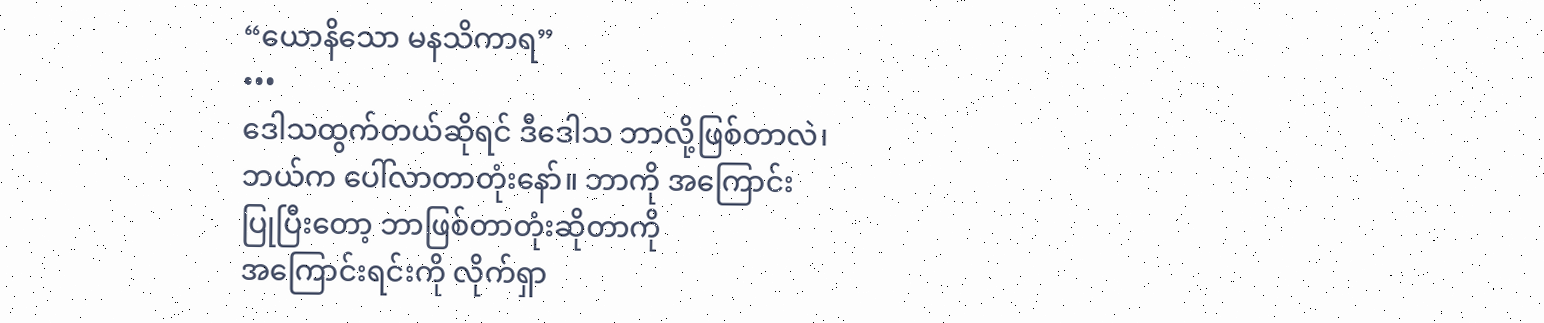“ယောနိသော မနသိကာရ”
•••
ဒေါသထွက်တယ်ဆိုရင် ဒီဒေါသ ဘာလို့ဖြစ်တာလဲ၊
ဘယ်က ပေါ်လာတာတုံးနော်။ ဘာကို အကြောင်း
ပြုပြီးတော့ ဘာဖြစ်တာတုံးဆိုတာကို
အကြောင်းရင်းကို လိုက်ရှာ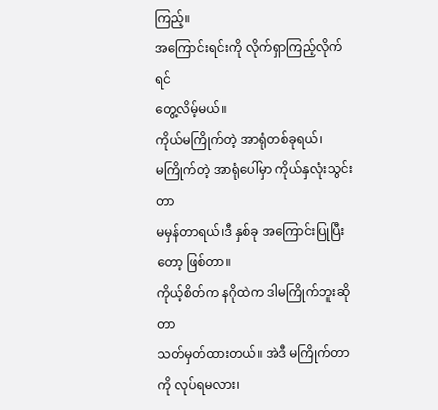ကြည့်။
အကြောင်းရင်းကို လိုက်ရှာကြည့်လိုက်ရင်
တွေ့လိမ့်မယ်။
ကိုယ်မကြိုက်တဲ့ အာရုံတစ်ခုရယ်၊
မကြိုက်တဲ့ အာရုံပေါ်မှာ ကိုယ်နှလုံးသွင်းတာ
မမှန်တာရယ်၊ဒီ နှစ်ခု အကြောင်းပြုပြီးတော့ ဖြစ်တာ။
ကိုယ့်စိတ်က နဂိုထဲက ဒါမကြိုက်ဘူးဆိုတာ
သတ်မှတ်ထားတယ်။ အဲဒီ မကြိုက်တာကို လုပ်ရမလား၊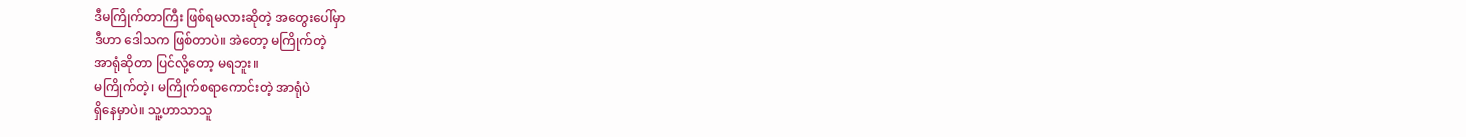ဒီမကြိုက်တာကြီး ဖြစ်ရမလားဆိုတဲ့ အတွေးပေါ်မှာ
ဒီဟာ ဒေါသက ဖြစ်တာပဲ။ အဲတော့ မကြိုက်တဲ့
အာရုံဆိုတာ ပြင်လို့တော့ မရဘူး။
မကြိုက်တဲ့၊ မကြိုက်စရာကောင်းတဲ့ အာရုံပဲ
ရှိနေမှာပဲ။ သူ့ဟာသာသူ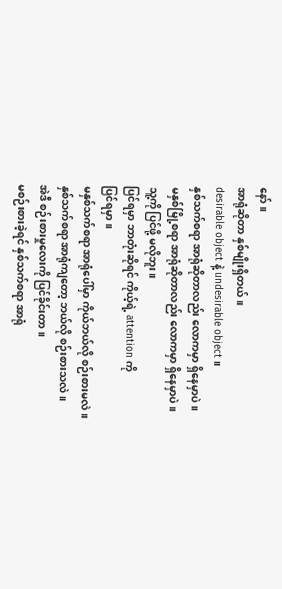နော်။
အာရုံဆိုတာ နှစ်မျိုးရှိတယ်။
desirable object နဲ့ undesirable object ။
နှစ်သက်စရာ အာရုံဆိုတာလည်း လောကမှာ ရှိနေမှာပဲ။
မနှစ်မြို့စရာ အာရုံဆိုတာလည်း လောကမှာ ရှိနေမှာပဲ။
သူ့ကို ပြင်ဖို့ မလိုဘူး။
ပြင်ရမှာ ဘာတုံးဆိုရင် ကိုယ့်ရဲ့ attention ကို
ပြင်ရမှာ။
မနှစ်သက်စရာ အာရုံပေါ်မှာ ကိုယ်ဘယ်လို စဉ်းစားမလဲ။
နှစ်သက်စရာ အာရုံကျတော့ ဘယ်လို စဉ်းစားသလဲ။
အဲဒီ စဉ်းစားမှုလေးကို ပြင်ခိုင်းတာ။
မစဉ်းစားခဲ့ရင် နှစ်သက်စရာ အာရုံ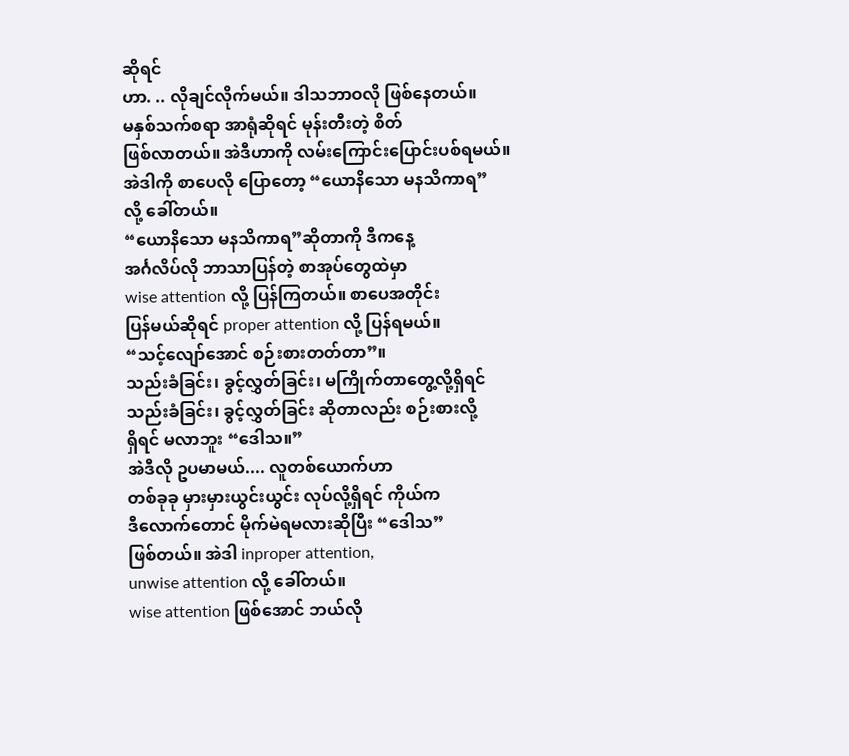ဆိုရင်
ဟာ. .. လိုချင်လိုက်မယ်။ ဒါသဘာဝလို ဖြစ်နေတယ်။
မနှစ်သက်စရာ အာရုံဆိုရင် မုန်းတီးတဲ့ စိတ်
ဖြစ်လာတယ်။ အဲဒီဟာကို လမ်းကြောင်းပြောင်းပစ်ရမယ်။
အဲဒါကို စာပေလို ပြောတော့ “ယောနိသော မနသိကာရ”
လို့ ခေါ်တယ်။
“ယောနိသော မနသိကာရ”ဆိုတာကို ဒီကနေ့
အင်္ဂလိပ်လို ဘာသာပြန်တဲ့ စာအုပ်တွေထဲမှာ
wise attention လို့ ပြန်ကြတယ်။ စာပေအတိုင်း
ပြန်မယ်ဆိုရင် proper attention လို့ ပြန်ရမယ်။
“သင့်လျော်အောင် စဉ်းစားတတ်တာ”။
သည်းခံခြင်း၊ ခွင့်လွှတ်ခြင်း၊ မကြိုက်တာတွေ့လို့ရှိရင်
သည်းခံခြင်း၊ ခွင့်လွှတ်ခြင်း ဆိုတာလည်း စဉ်းစားလို့
ရှိရင် မလာဘူး “ဒေါသ။”
အဲဒီလို ဥပမာမယ်.... လူတစ်ယောက်ဟာ
တစ်ခုခု မှားမှားယွင်းယွင်း လုပ်လို့ရှိရင် ကိုယ်က
ဒီလောက်တောင် မိုက်မဲရမလားဆိုပြီး “ဒေါသ”
ဖြစ်တယ်။ အဲဒါ inproper attention,
unwise attention လို့ ခေါ်တယ်။
wise attention ဖြစ်အောင် ဘယ်လို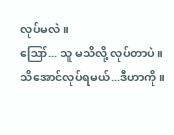လုပ်မလဲ။
ဪ... သူ မသိလို့ လုပ်တာပဲ။
သိအောင်လုပ်ရမယ်...ဒီဟာကို။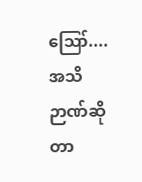ဪ....အသိဉာဏ်ဆိုတာ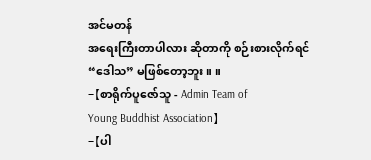အင်မတန်
အရေးကြီးတာပါလား ဆိုတာကို စဉ်းစားလိုက်ရင်
“ဒေါသ” မဖြစ်တော့ဘူး။ ။
-【စာရိုက်ပူဇော်သူ - Admin Team of
Young Buddhist Association】
-【ပါ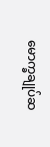မောက္ခချုပ်ဆ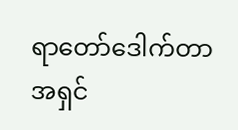ရာတော်ဒေါက်တာ
အရှင်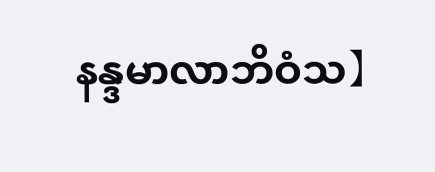နန္ဒမာလာဘိဝံသ】